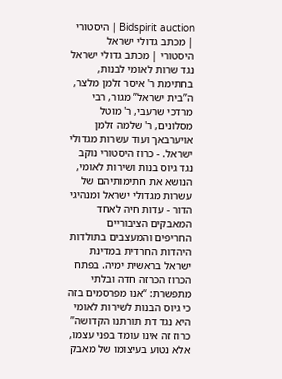Bidspirit auction | היסטורי | מכתב גדולי ישראל
היסטורי | מכתב גדולי ישראל נגד שרות לאומי לבנות, בחתימת ר' איסר זלמן מלצר, ה”בית ישראל” מגור, רבי מרדכי שרעבי, ר' מוטל מסלונים, ר' שלמה זלמן אויערבאך ועוד עשרות מגדולי ישראל. - כרוז היסטורי נוקב נגד גיוס בנות ושירות לאומי, הנושא את חתימותיהם של עשרות מגדולי ישראל ומנהיגי הדור - עדות חיה לאחד המאבקים הציבוריים החריפים והמעצבים בתולדות היהדות החרדית במדינת ישראל בראשית ימיה. בפתח הכרוז הכרזה חדה ובלתי מתפשרת: “אנו מפרסמים בזה כי גיוס הבנות לשירות לאומי היא נגד דת תורתנו הקדושה” כרוז זה אינו עומד בפני עצמו, אלא נטוע בעיצומו של מאבק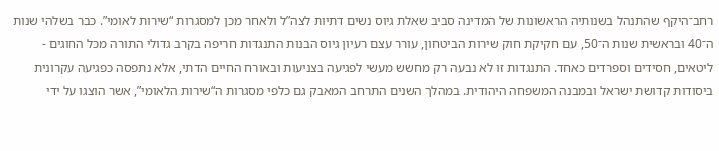רחב־היקף שהתנהל בשנותיה הראשונות של המדינה סביב שאלת גיוס נשים דתיות לצה”ל ולאחר מכן למסגרות “שירות לאומי”. כבר בשלהי שנות ה־40 ובראשית שנות ה־50, עם חקיקת חוק שירות הביטחון, עורר עצם רעיון גיוס הבנות התנגדות חריפה בקרב גדולי התורה מכל החוגים - ליטאים, חסידים וספרדים כאחד. התנגדות זו לא נבעה רק מחשש מעשי לפגיעה בצניעות ובאורח החיים הדתי, אלא נתפסה כפגיעה עקרונית ביסודות קדושת ישראל ובמבנה המשפחה היהודית. במהלך השנים התרחב המאבק גם כלפי מסגרות ה“שירות הלאומי”, אשר הוצגו על ידי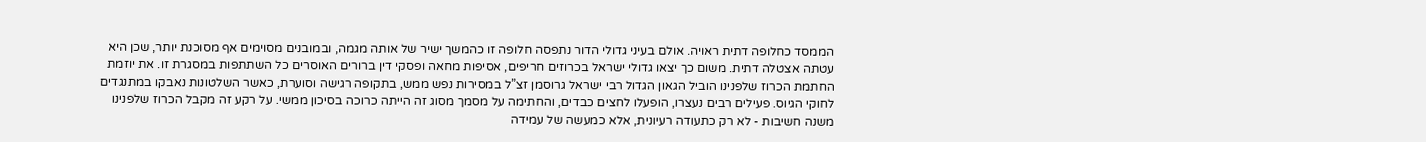הממסד כחלופה דתית ראויה. אולם בעיני גדולי הדור נתפסה חלופה זו כהמשך ישיר של אותה מגמה, ובמובנים מסוימים אף מסוכנת יותר, שכן היא עטתה אצטלה דתית. משום כך יצאו גדולי ישראל בכרוזים חריפים, אסיפות מחאה ופסקי דין ברורים האוסרים כל השתתפות במסגרת זו. את יוזמת החתמת הכרוז שלפנינו הוביל הגאון הגדול רבי ישראל גרוסמן זצ”ל במסירות נפש ממש, בתקופה רגישה וסוערת, כאשר השלטונות נאבקו במתנגדים לחוקי הגיוס. פעילים רבים נעצרו, הופעלו לחצים כבדים, והחתימה על מסמך מסוג זה הייתה כרוכה בסיכון ממשי. על רקע זה מקבל הכרוז שלפנינו משנה חשיבות - לא רק כתעודה רעיונית, אלא כמעשה של עמידה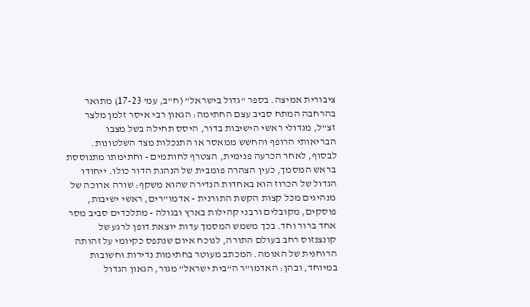ציבורית אמיצה. בספר “גדול בישראל” (ח”ב, עמ' 17-23) מתואר בהרחבה המתח סביב עצם החתימה: הגאון רבי איסר זלמן מלצר זצ”ל, מגדולי ראשי הישיבות בדור, היסס תחילה בשל מצבו הבריאותי הרופף והחשש ממאסר או התנכלות מצד השלטונות. לבסוף, לאחר הכרעה פנימית, הצטרף לחותמים - וחתימתו מתנוססת בראש המסמך, כעין הצהרה פומבית של הנהגת הדור כולו. ייחודו הגדול של הכרוז הוא באחדות הנדירה שהוא משקף: שורה ארוכה של מנהיגים מכל קצות הקשת התורנית - אדמו”רים, ראשי ישיבות, פוסקים, מקובלים ורבני קהילות בארץ ובגולה - מתלכדים סביב מסר אחד ברור וחד. בכך משמש המסמך עדות יוצאת דופן לרגע של קונצנזוס רחב בעולם התורה, לנוכח איום שנתפס כקיומי על זהותה הרוחנית של האומה. המכתב מעוטר בחתימות נדירות וחשובות במיוחד, ובהן: האדמו”ר ה“בית ישראל” מגור, הגאון הגדול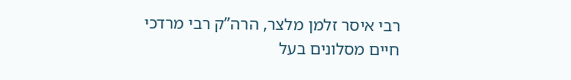רבי איסר זלמן מלצר, הרה”ק רבי מרדכי חיים מסלונים בעל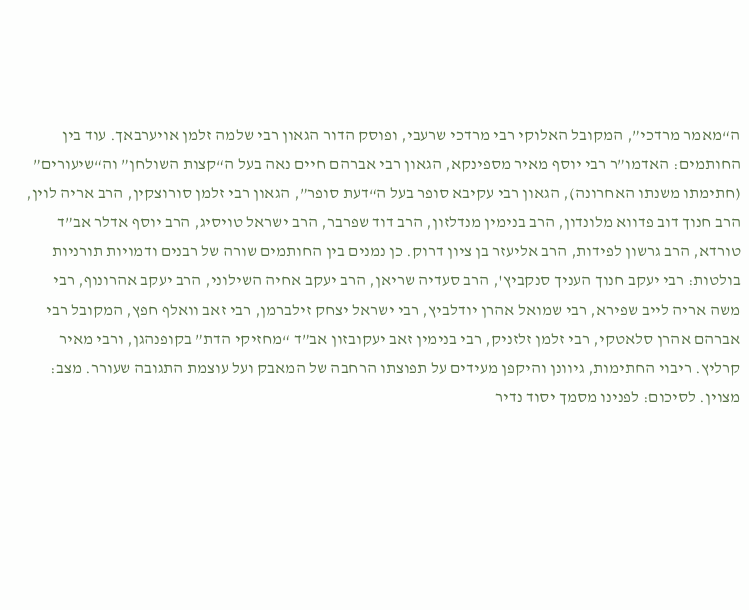ה“מאמר מרדכי”, המקובל האלוקי רבי מרדכי שרעבי, ופוסק הדור הגאון רבי שלמה זלמן אויערבאך. עוד בין החותמים: האדמו”ר רבי יוסף מאיר מספינקא, הגאון רבי אברהם חיים נאה בעל ה“קצות השולחן” וה“שיעורים” (חתימתו משנתו האחרונה), הגאון רבי עקיבא סופר בעל ה“דעת סופר”, הגאון רבי זלמן סורוצקין, הרב אריה לוין, הרב חנוך דוב פדווא מלונדון, הרב בנימין מנדלזון, הרב דוד שפרבר, הרב ישראל טויסיג, הרב יוסף אדלר אב”ד טורדא, הרב גרשון לפידות, הרב אליעזר בן ציון דרוק. כן נמנים בין החותמים שורה של רבנים ודמויות תורניות בולטות: רבי יעקב חנוך העניך סנקביץ', הרב סעדיה שריאן, הרב יעקב אחיה השילוני, הרב יעקב אהרונוף, רבי משה אריה לייב שפירא, רבי שמואל אהרן יודלביץ, רבי ישראל יצחק זילברמן, רבי זאב וואלף חפץ, המקובל רבי אברהם אהרן סלאטקי, רבי זלמן זלזניק, רבי בנימין זאב יעקובזון אב”ד “מחזיקי הדת” בקופנהגן, ורבי מאיר קרליץ. ריבוי החתימות, גיוונן והיקפן מעידים על תפוצתו הרחבה של המאבק ועל עוצמת התגובה שעורר. מצב: מצוין. לסיכום: לפנינו מסמך יסוד נדיר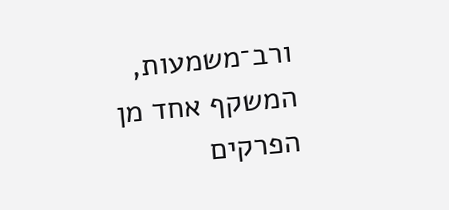ורב־משמעות, המשקף אחד מן הפרקים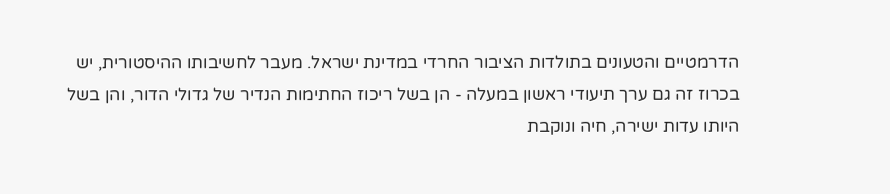הדרמטיים והטעונים בתולדות הציבור החרדי במדינת ישראל. מעבר לחשיבותו ההיסטורית, יש בכרוז זה גם ערך תיעודי ראשון במעלה - הן בשל ריכוז החתימות הנדיר של גדולי הדור, והן בשל היותו עדות ישירה, חיה ונוקבת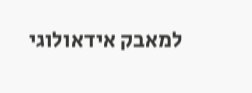למאבק אידאולוגי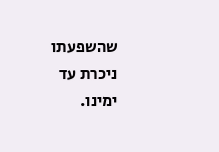שהשפעתו ניכרת עד ימינו.